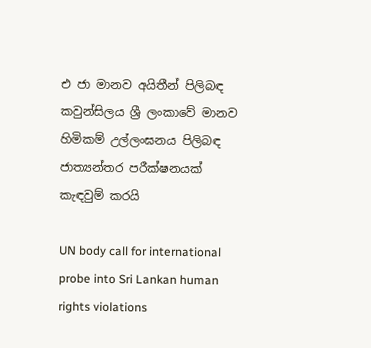එ ජා මානව අයිතීන් පිලිබඳ කවුන්සිලය ශ්‍රී ලංකාවේ මානව හිමිකම් උල්ලංඝනය පිලිබඳ ජාත්‍යන්තර පරීක්ෂනයක් කැඳවුම් කරයි

UN body call for international probe into Sri Lankan human rights violations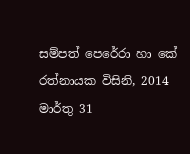සම්පත් පෙරේරා හා කේ රත්නායක විසිනි, 2014 මාර්තු 31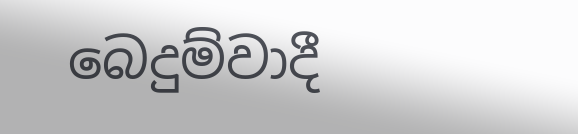බෙදුම්වාදී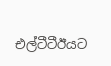එල්ටීටීඊයට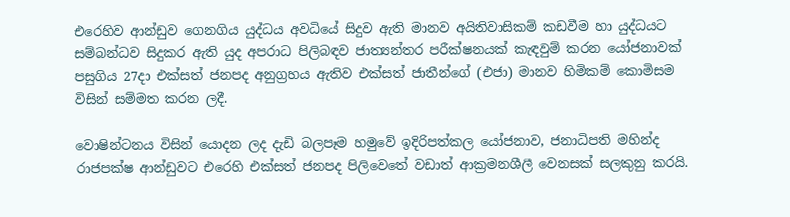එරෙහිව ආන්ඩුව ගෙනගිය යුද්ධය අවධියේ සිදුව ඇති මානව අයිතිවාසිකම් කඩවීම හා යුද්ධයට සම්බන්ධව සිදුකර ඇති යුද අපරාධ පිලිබඳව ජාත්‍යන්තර පරීක්ෂනයක් කැඳවුම් කරන යෝජනාවක් පසුගිය 27දා එක්සත් ජනපද අනුග්‍රහය ඇතිව එක්සත් ජාතීන්ගේ (එජා) මානව හිමිකම් කොමිසම විසින් සම්මත කරන ලදී.

වොෂින්ටනය විසින් යොදන ලද දැඩි බලපෑම හමුවේ ඉදිරිපත්කල යෝජනාව, ජනාධිපති මහින්ද රාජපක්ෂ ආන්ඩුවට එරෙහි එක්සත් ජනපද පිලිවෙතේ වඩාත් ආක්‍රමනශීලී වෙනසක් සලකුනු කරයි.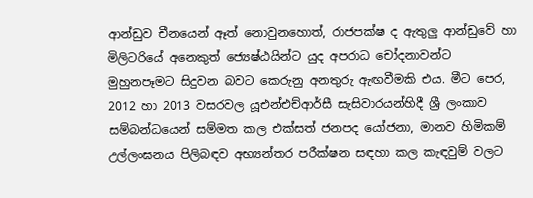ආන්ඩුව චීනයෙන් ඈත් නොවුනහොත්, රාජපක්ෂ ද ඇතුලු ආන්ඩුවේ හා මිලිටරියේ අනෙකුත් ජ්‍යෙෂ්ඨයින්ට යුද අපරාධ චෝදනාවන්ට මුහුනපෑමට සිදුවන බවට කෙරුනු අනතුරු ඇඟවීමකි එය. මීට පෙර, 2012 හා 2013 වසරවල යූඑන්එච්ආර්සී සැසිවාරයන්හිදී ශ්‍රී ලංකාව සම්බන්ධයෙන් සම්මත කල එක්සත් ජනපද යෝජනා, මානව හිමිකම් උල්ලංඝනය පිලිබඳව අභ්‍යන්තර පරීක්ෂන සඳහා කල කැඳවුම් වලට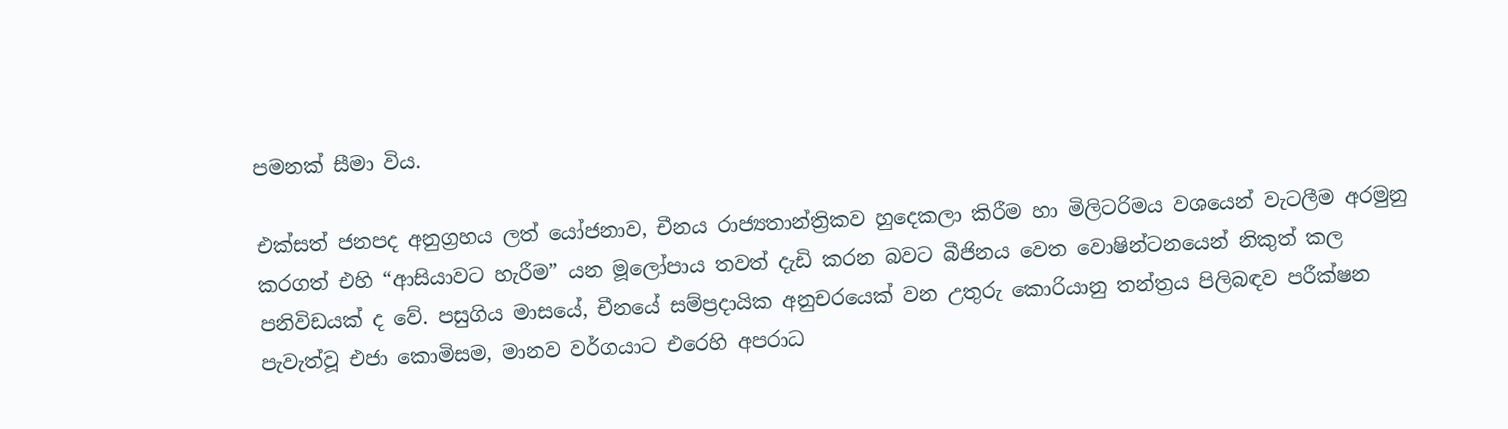පමනක් සීමා විය.

එක්සත් ජනපද අනුග්‍රහය ලත් යෝජනාව, චීනය රාජ්‍යතාන්ත්‍රිකව හුදෙකලා කිරීම හා මිලිටරිමය වශයෙන් වැටලීම අරමුනු කරගත් එහි “ආසියාවට හැරීම” යන මූලෝපාය තවත් දැඩි කරන බවට බීජිනය වෙත වොෂින්ටනයෙන් නිකුත් කල පනිවිඩයක් ද වේ. පසුගිය මාසයේ, චීනයේ සම්ප්‍රදායික අනුචරයෙක් වන උතුරු කොරියානු තන්ත්‍රය පිලිබඳව පරීක්ෂන පැවැත්වූ එජා කොමිසම, මානව වර්ගයාට එරෙහි අපරාධ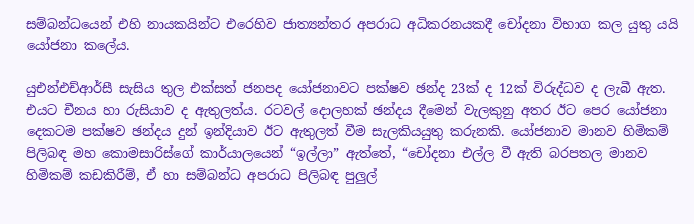සම්බන්ධයෙන් එහි නායකයින්ට එරෙහිව ජාත්‍යන්තර අපරාධ අධිකරනයකදී චෝදනා විභාග කල යුතු යයි යෝජනා කලේය.

යුඑන්එච්ආර්සී සැසිය තුල එක්සත් ජනපද යෝජනාවට පක්ෂව ඡන්ද 23ක් ද 12ක් විරුද්ධව ද ලැබී ඇත. එයට චීනය හා රුසියාව ද ඇතුලත්ය. රටවල් දොලහක් ඡන්දය දීමෙන් වැලකුනු අතර ඊට පෙර යෝජනා දෙකටම පක්ෂව ඡන්දය දුන් ඉන්දියාව ඊට ඇතුලත් වීම සැලකියයුතු කරුනකි. යෝජනාව මානව හිමිකම් පිලිබඳ මහ කොමසාරිස්ගේ කාර්යාලයෙන් “ඉල්ලා” ඇත්තේ, “චෝදනා එල්ල වී ඇති බරපතල මානව හිමිකම් කඩකිරීම්, ඒ හා සම්බන්ධ අපරාධ පිලිබඳ පුලුල්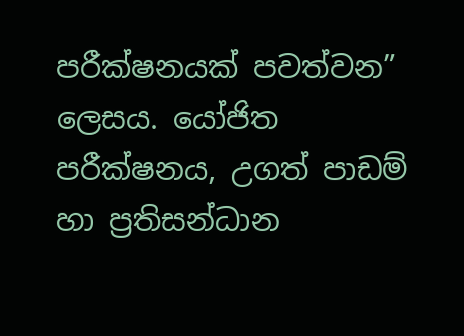පරීක්ෂනයක් පවත්වන” ලෙසය. යෝජිත පරීක්ෂනය, උගත් පාඩම් හා ප්‍රතිසන්ධාන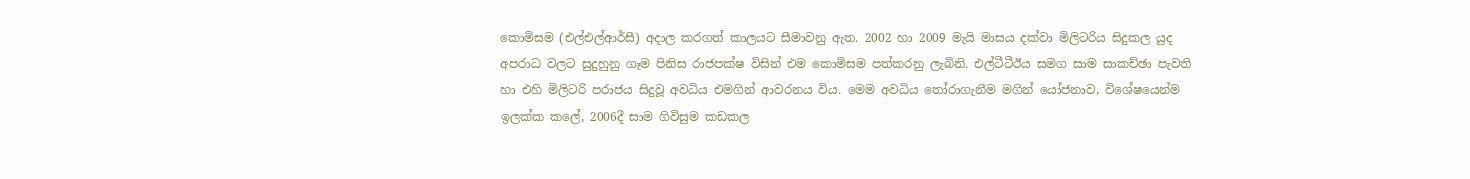කොමිසම (එල්එල්ආර්සී) අදාල කරගත් කාලයට සීමාවනු ඇත. 2002 හා 2009 මැයි මාසය දක්වා මිලිටරිය සිදුකල යුද අපරාධ වලට සුදුහුනු ගෑම පිනිස රාජපක්ෂ විසින් එම කොමිසම පත්කරනු ලැබිනි. එල්ටීටීඊය සමග සාම සාකච්ඡා පැවති හා එහි මිලිටරි පරාජය සිදුවූ අවධිය එමගින් ආවරනය විය. මෙම අවධිය තෝරාගැනීම මගින් යෝජනාව, විශේෂයෙන්ම ඉලක්ක කලේ, 2006දී සාම ගිවිසුම කඩකල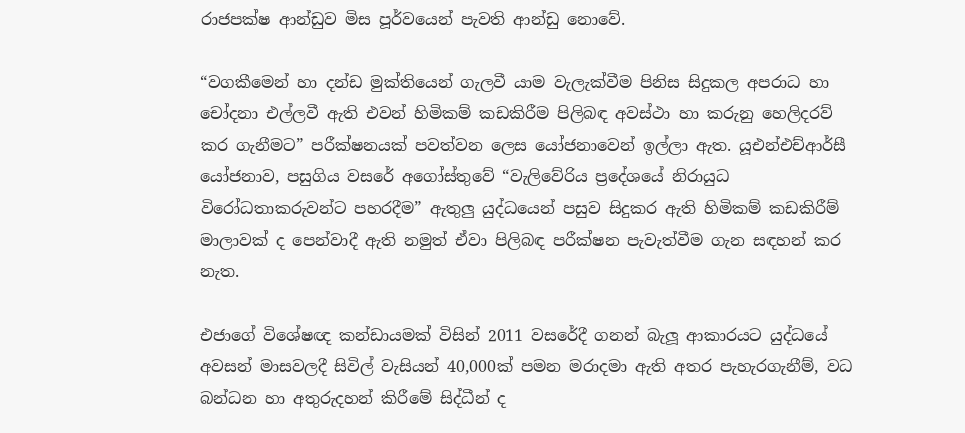රාජපක්ෂ ආන්ඩුව මිස පූර්වයෙන් පැවති ආන්ඩු නොවේ.

“වගකීමෙන් හා දන්ඩ මුක්තියෙන් ගැලවී යාම වැලැක්වීම පිනිස සිදුකල අපරාධ හා චෝදනා එල්ලවී ඇති එවන් හිමිකම් කඩකිරීම පිලිබඳ අවස්ථා හා කරුනු හෙලිදරව් කර ගැනීමට” පරීක්ෂනයක් පවත්වන ලෙස යෝජනාවෙන් ඉල්ලා ඇත. යූඑන්එච්ආර්සී යෝජනාව, පසුගිය වසරේ අගෝස්තුවේ “වැලිවේරිය ප්‍රදේශයේ නිරායුධ විරෝධතාකරුවන්ට පහරදීම” ඇතුලු යුද්ධයෙන් පසුව සිදුකර ඇති හිමිකම් කඩකිරීම් මාලාවක් ද පෙන්වාදී ඇති නමුත් ඒවා පිලිබඳ පරීක්ෂන පැවැත්වීම ගැන සඳහන් කර නැත.

එජාගේ විශේෂඥ කන්ඩායමක් විසින් 2011 වසරේදී ගනන් බැලූ ආකාරයට යුද්ධයේ අවසන් මාසවලදී සිවිල් වැසියන් 40,000ක් පමන මරාදමා ඇති අතර පැහැරගැනීම්, වධ බන්ධන හා අතුරුදහන් කිරීමේ සිද්ධීන් ද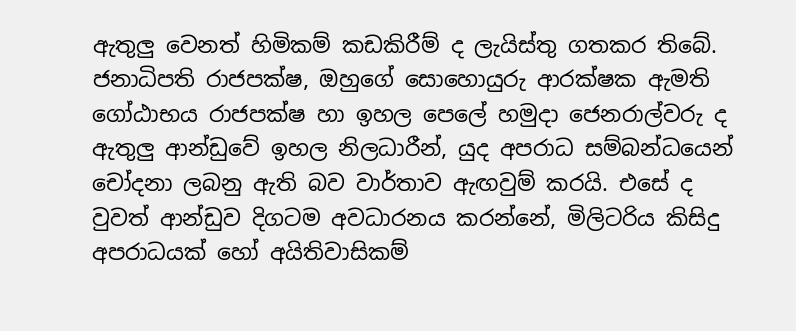ඇතුලු වෙනත් හිමිකම් කඩකිරීම් ද ලැයිස්තු ගතකර තිබේ. ජනාධිපති රාජපක්ෂ, ඔහුගේ සොහොයුරු ආරක්ෂක ඇමති ගෝඨාභය රාජපක්ෂ හා ඉහල පෙලේ හමුදා ජෙනරාල්වරු ද ඇතුලු ආන්ඩුවේ ඉහල නිලධාරීන්, යුද අපරාධ සම්බන්ධයෙන් චෝදනා ලබනු ඇති බව වාර්තාව ඇඟවුම් කරයි. එසේ ද වුවත් ආන්ඩුව දිගටම අවධාරනය කරන්නේ, මිලිටරිය කිසිදු අපරාධයක් හෝ අයිතිවාසිකම්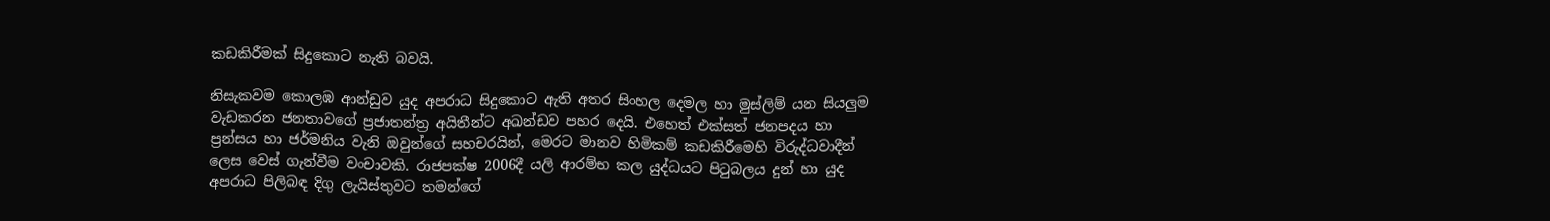කඩකිරීමක් සිදුකොට නැති බවයි.

නිසැකවම කොලඹ ආන්ඩුව යුද අපරාධ සිදුකොට ඇති අතර සිංහල දෙමල හා මුස්ලිම් යන සියලුම වැඩකරන ජනතාවගේ ප්‍රජාතන්ත්‍ර අයිතීන්ට අඛන්ඩව පහර දෙයි. එහෙත් එක්සත් ජනපදය හා ප්‍රන්සය හා ජර්මනිය වැනි ඔවුන්ගේ සහචරයින්, මෙරට මානව හිමිකම් කඩකිරීමෙහි විරුද්ධවාදීන් ලෙස වෙස් ගැන්වීම වංචාවකි. රාජපක්ෂ 2006දී යලි ආරම්භ කල යුද්ධයට පිටුබලය දුන් හා යුද අපරාධ පිලිබඳ දිගු ලැයිස්තුවට තමන්ගේ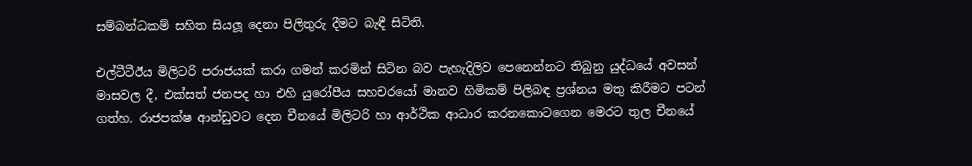සම්බන්ධකම් සහිත සියලූ දෙනා පිලිතුරු දීමට බැඳී සිටිති.

එල්ටීටීඊය මිලිටරි පරාජයක් කරා ගමන් කරමින් සිටින බව පැහැදිලිව පෙනෙන්නට තිබුනු යුද්ධයේ අවසන් මාසවල දී, එක්සත් ජනපද හා එහි යුරෝපීය සහචරයෝ මානව හිමිකම් පිලිබඳ ප්‍රශ්නය මතු කිරීමට පටන් ගත්හ. රාජපක්ෂ ආන්ඩුවට දෙන චීනයේ මිලිටරි හා ආර්ථික ආධාර කරනකොටගෙන මෙරට තුල චීනයේ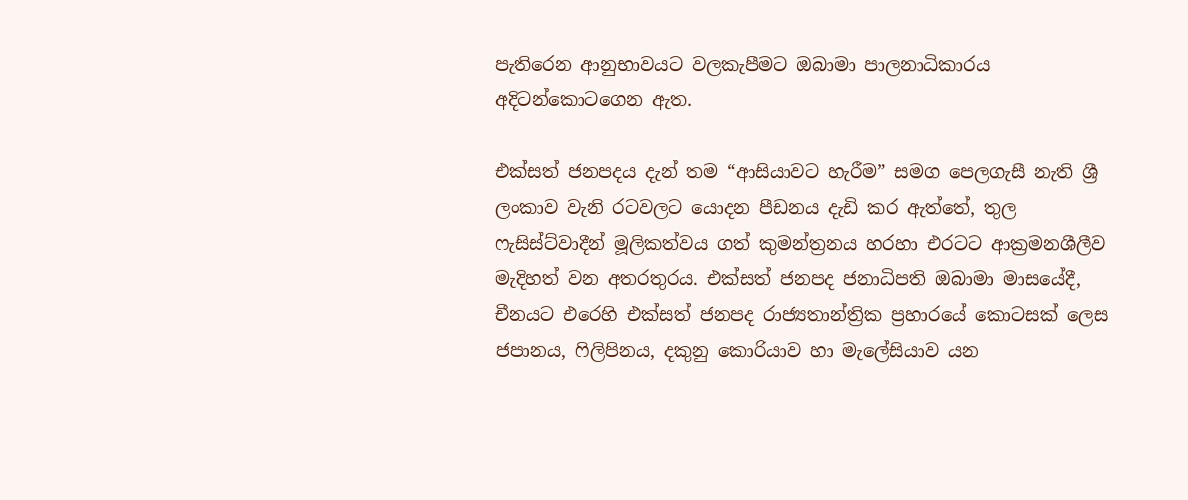පැතිරෙන ආනුභාවයට වලකැපීමට ඔබාමා පාලනාධිකාරය අදිටන්කොටගෙන ඇත.

එක්සත් ජනපදය දැන් තම “ආසියාවට හැරීම” සමග පෙලගැසී නැති ශ්‍රී ලංකාව වැනි රටවලට යොදන පීඩනය දැඩි කර ඇත්තේ, තුල ෆැසිස්ට්වාදීන් මූලිකත්වය ගත් කුමන්ත්‍රනය හරහා එරටට ආක්‍රමනශීලීව මැදිහත් වන අතරතුරය. එක්සත් ජනපද ජනාධිපති ඔබාමා මාසයේදී, චීනයට එරෙහි එක්සත් ජනපද රාජ්‍යතාන්ත්‍රික ප්‍රහාරයේ කොටසක් ලෙස ජපානය, ෆිලිපිනය, දකුනු කොරියාව හා මැලේසියාව යන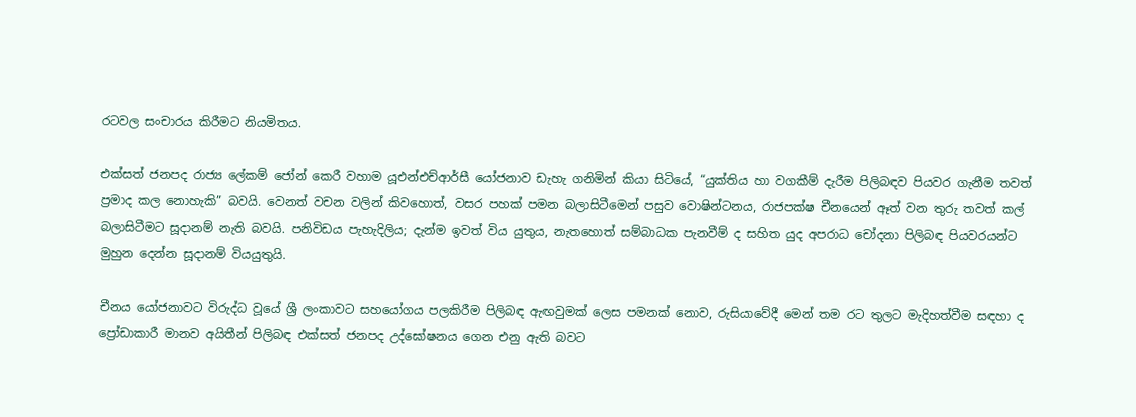රටවල සංචාරය කිරීමට නියමිතය.

එක්සත් ජනපද රාජ්‍ය ලේකම් ජෝන් කෙරී වහාම යූඑන්එච්ආර්සී යෝජනාව ඩැහැ ගනිමින් කියා සිටියේ, “යුක්තිය හා වගකීම් දැරීම පිලිබඳව පියවර ගැනීම තවත් ප්‍රමාද කල නොහැකි” බවයි. වෙනත් වචන වලින් කිවහොත්, වසර පහක් පමන බලාසිටීමෙන් පසුව වොෂින්ටනය, රාජපක්ෂ චීනයෙන් ඈත් වන තුරු තවත් කල් බලාසිටීමට සූදානම් නැති බවයි. පනිවිඩය පැහැදිලිය; දැන්ම ඉවත් විය යුතුය, නැතහොත් සම්බාධක පැනවීම් ද සහිත යුද අපරාධ චෝදනා පිලිබඳ පියවරයන්ට මුහුන දෙන්න සූදානම් වියයුතුයි.

චීනය යෝජනාවට විරුද්ධ වූයේ ශ්‍රී ලංකාවට සහයෝගය පලකිරීම පිලිබඳ ඇඟවුමක් ලෙස පමනක් නොව, රුසියාවේදී මෙන් තම රට තුලට මැදිහත්වීම සඳහා ද ප්‍රෝඩාකාරී මානව අයිතීන් පිලිබඳ එක්සත් ජනපද උද්ඝෝෂනය ගෙන එනු ඇති බවට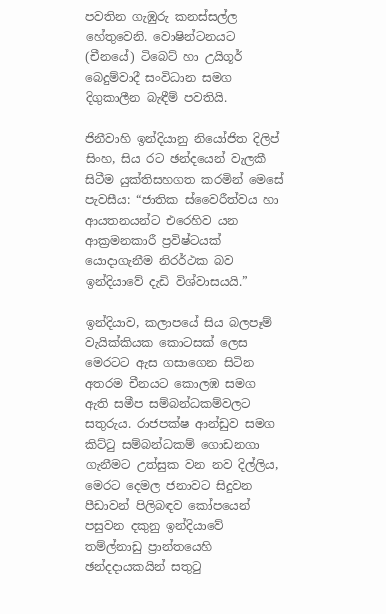පවතින ගැඹුරු කනස්සල්ල හේතුවෙනි. වොෂින්ටනයට (චීනයේ) ටිබෙට් හා උයිගූර් බෙදුම්වාදී සංවිධාන සමග දිගුකාලීන බැඳීම් පවතියි.

ජිනීවාහි ඉන්දියානු නියෝජිත දිලිප් සිංහ, සිය රට ඡන්දයෙන් වැලකී සිටීම යුක්තිසහගත කරමින් මෙසේ පැවසීය: “ජාතික ස්වෛරීත්වය හා ආයතනයන්ට එරෙහිව යන ආක්‍රමනකාරී ප්‍රවිෂ්ටයක් යොදාගැනීම නිරර්ථක බව ඉන්දියාවේ දැඩි විශ්වාසයයි.”

ඉන්දියාව, කලාපයේ සිය බලපෑම් වැයික්කියක කොටසක් ලෙස මෙරටට ඇස ගසාගෙන සිටින අතරම චීනයට කොලඹ සමග ඇති සමීප සම්බන්ධකම්වලට සතුරුය. රාජපක්ෂ ආන්ඩුව සමග කිට්ටු සම්බන්ධකම් ගොඩනගා ගැනීමට උත්සුක වන නව දිල්ලිය, මෙරට දෙමල ජනාවට සිදුවන පීඩාවන් පිලිබඳව කෝපයෙන් පසුවන දකුනු ඉන්දියාවේ තම්ල්නාඩු ප්‍රාන්තයෙහි ඡන්දදායකයින් සතුටු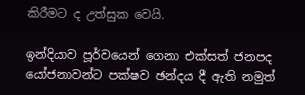කිරීමට ද උත්සුක වෙයි.

ඉන්දියාව පූර්වයෙන් ගෙනා එක්සත් ජනපද යෝජනාවන්ට පක්ෂව ඡන්දය දී ඇති නමුත්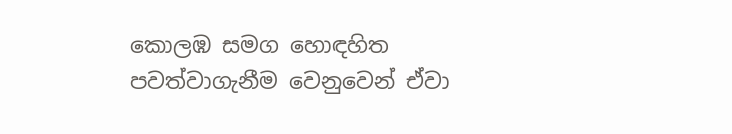කොලඹ සමග හොඳහිත පවත්වාගැනීම වෙනුවෙන් ඒවා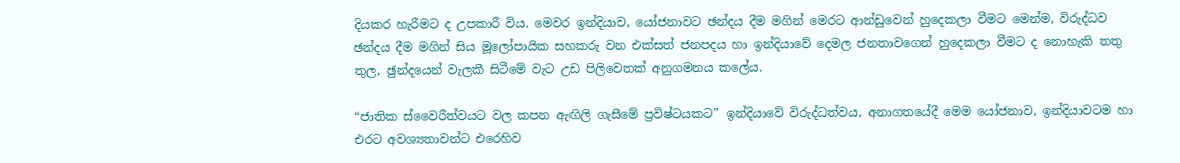දියකර හැරීමට ද උපකාරී විය. මෙවර ඉන්දියාව, යෝජනාවට ඡන්දය දීම මගින් මෙරට ආන්ඩුවෙන් හුදෙකලා වීමට මෙන්ම, විරුද්ධව ඡන්දය දීම මගින් සිය මූලෝපායික සහකරු වන එක්සත් ජනපදය හා ඉන්දියාවේ දෙමල ජනතාවගෙන් හුදෙකලා වීමට ද නොහැකි තතු තුල, ඡුන්දයෙන් වැලකී සිටීමේ වැට උඩ පිලිවෙතක් අනුගමනය කලේය.

“ජාතික ස්වෛරීත්වයට වල කපන ඇඟිලි ගැසීමේ ප්‍රවිෂ්ටයකට” ඉන්දියාවේ විරුද්ධත්වය, අනාගතයේදී මෙම යෝජනාව, ඉන්දියාවටම හා එරට අවශ්‍යතාවන්ට එරෙහිව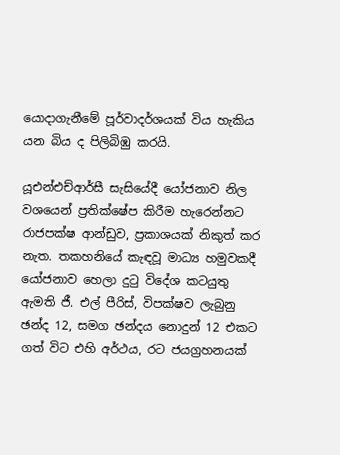යොදාගැනීමේ පූර්වාදර්ශයක් විය හැකිය යන බිය ද පිලිබිඹු කරයි.

යූඑන්එච්ආර්සී සැසියේදී යෝජනාව නිල වශයෙන් ප්‍රතික්ෂේප කිරීම හැරෙන්නට රාජපක්ෂ ආන්ඩුව, ප්‍රකාශයක් නිකුත් කර නැත. තකහනියේ කැඳවූ මාධ්‍ය හමුවකදී යෝජනාව හෙලා දුටු විදේශ කටයුතු ඇමති ජී. එල් පීරිස්, විපක්ෂව ලැබුනු ඡන්ද 12, සමග ඡන්දය නොදුන් 12 එකට ගත් විට එහි අර්ථය, රට ජයග්‍රහනයක්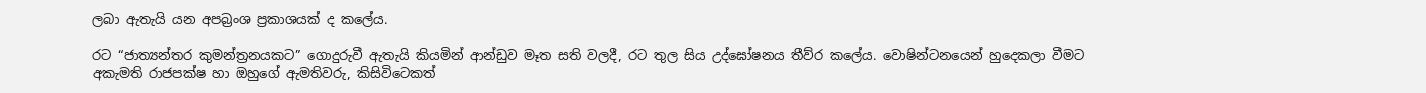ලබා ඇතැයි යන අපබ්‍රංශ ප්‍රකාශයක් ද කලේය.

රට “ජාත්‍යන්තර කුමන්ත්‍රනයකට” ගොදුරුවී ඇතැයි කියමින් ආන්ඩුව මෑත සති වලදී, රට තුල සිය උද්ඝෝෂනය තීව්ර කලේය. වොෂින්ටනයෙන් හුදෙකලා වීමට අකැමති රාජපක්ෂ හා ඔහුගේ ඇමතිවරු, කිසිවිටෙකත්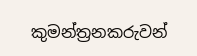කුමන්ත්‍රනකරුවන්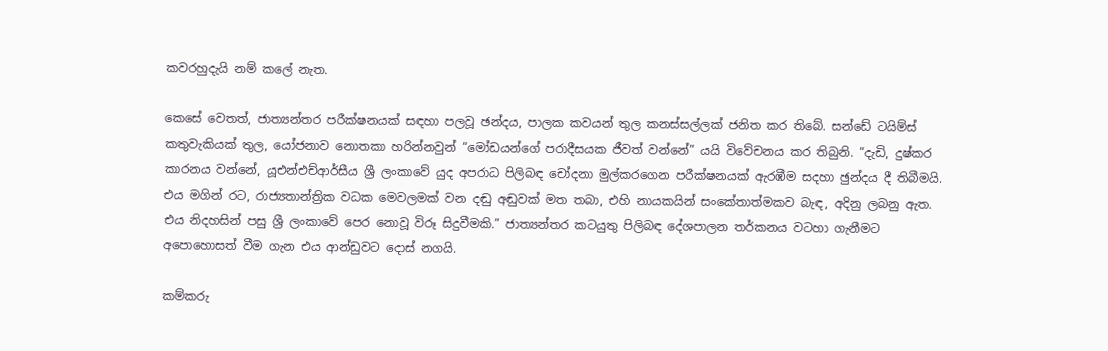කවරහුදැයි නම් කලේ නැත.

කෙසේ වෙතත්, ජාත්‍යන්තර පරීක්ෂනයක් සඳහා පලවූ ඡන්දය, පාලක කවයන් තුල කනස්සල්ලක් ජනිත කර තිබේ. සන්ඩේ ටයිම්ස් කතුවැකියක් තුල, යෝජනාව නොතකා හරින්නවුන් “මෝඩයන්ගේ පරාදීසයක ජීවත් වන්නේ” යයි විවේචනය කර තිබුනි. “දැඩි, දුෂ්කර කාරනය වන්නේ, යූඑන්එච්ආර්සීය ශ්‍රී ලංකාවේ යුද අපරාධ පිලිබඳ චෝදනා මුල්කරගෙන පරීක්ෂනයක් ඇරඹීම සදහා ඡුන්දය දී තිබීමයි. එය මගින් රට, රාජ්‍යතාන්ත්‍රික වධක මෙවලමක් වන දඬු අඬුවක් මත තබා, එහි නායකයින් සංකේතාත්මකව බැඳ, අදිනු ලබනු ඇත. එය නිදහසින් පසු ශ්‍රී ලංකාවේ පෙර නොවූ විරූ සිදුවීමකි.” ජාත්‍යන්තර කටයුතු පිලිබඳ දේශපාලන තර්කනය වටහා ගැනීමට අපොහොසත් වීම ගැන එය ආන්ඩුවට දොස් නගයි.

කම්කරු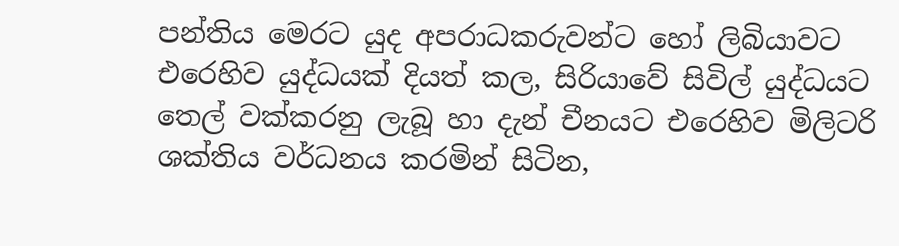පන්තිය මෙරට යුද අපරාධකරුවන්ට හෝ ලිබියාවට එරෙහිව යුද්ධයක් දියත් කල, සිරියාවේ සිවිල් යුද්ධයට තෙල් වක්කරනු ලැබූ හා දැන් චීනයට එරෙහිව මිලිටරි ශක්තිය වර්ධනය කරමින් සිටින,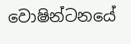වොෂින්ටනයේ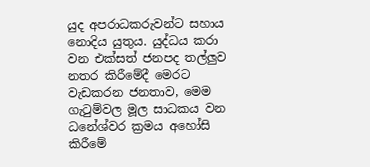යුද අපරාධකරුවන්ට සහාය නොදිය යුතුය. යුද්ධය කරා වන එක්සත් ජනපද තල්ලුව නතර කිරීමේදී මෙරට වැඩකරන ජනතාව, මෙම ගැටුම්වල මූල සාධකය වන ධනේශ්වර ක්‍රමය අහෝසි කිරීමේ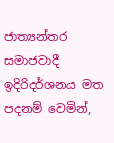ජාත්‍යන්තර සමාජවාදී ඉදිරිදර්ශනය මත පදනම් වෙමින්,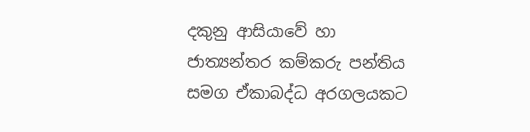දකුනු ආසියාවේ හා ජාත්‍යන්තර කම්කරු පන්තිය සමග ඒකාබද්ධ අරගලයකට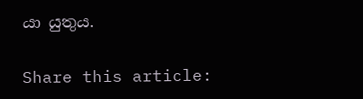යා යුතුය.

Share this article: